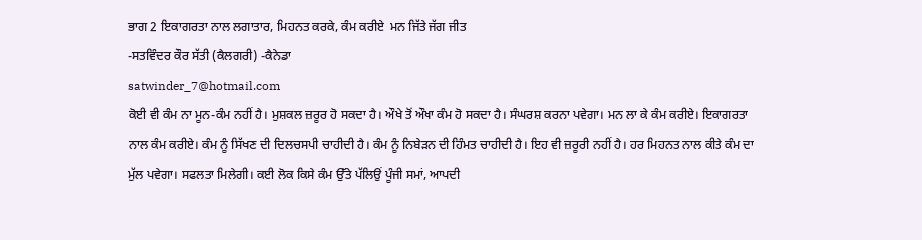ਭਾਗ 2 ਇਕਾਗਰਤਾ ਨਾਲ ਲਗਾਤਾਰ, ਮਿਹਨਤ ਕਰਕੇ, ਕੰਮ ਕਰੀਏ  ਮਨ ਜਿੱਤੇ ਜੱਗ ਜੀਤ
-ਸਤਵਿੰਦਰ ਕੌਰ ਸੱਤੀ (ਕੈਲਗਰੀ) -ਕੈਨੇਡਾ
satwinder_7@hotmail.com
ਕੋਈ ਵੀ ਕੰਮ ਨਾ ਮੂਨ-ਕੰਮ ਨਹੀਂ ਹੈ। ਮੁਸ਼ਕਲ ਜ਼ਰੂਰ ਹੋ ਸਕਦਾ ਹੈ। ਔਖੇ ਤੋਂ ਔਖਾ ਕੰਮ ਹੋ ਸਕਦਾ ਹੈ। ਸੰਘਰਸ਼ ਕਰਨਾ ਪਵੇਗਾ। ਮਨ ਲਾ ਕੇ ਕੰਮ ਕਰੀਏ। ਇਕਾਗਰਤਾ ਨਾਲ ਕੰਮ ਕਰੀਏ। ਕੰਮ ਨੂੰ ਸਿੱਖਣ ਦੀ ਦਿਲਚਸਪੀ ਚਾਹੀਦੀ ਹੈ। ਕੰਮ ਨੂੰ ਨਿਬੇੜਨ ਦੀ ਹਿੰਮਤ ਚਾਹੀਦੀ ਹੈ। ਇਹ ਵੀ ਜ਼ਰੂਰੀ ਨਹੀਂ ਹੈ। ਹਰ ਮਿਹਨਤ ਨਾਲ ਕੀਤੇ ਕੰਮ ਦਾ ਮੁੱਲ ਪਵੇਗਾ। ਸਫਲਤਾ ਮਿਲੇਗੀ। ਕਈ ਲੋਕ ਕਿਸੇ ਕੰਮ ਉੱਤੇ ਪੱਲਿਉਂ ਪੂੰਜੀ ਸਮਾਂ, ਆਪਦੀ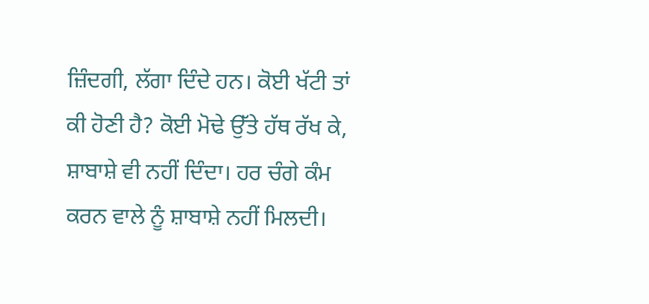ਜ਼ਿੰਦਗੀ, ਲੱਗਾ ਦਿੰਦੇ ਹਨ। ਕੋਈ ਖੱਟੀ ਤਾਂ ਕੀ ਹੋਣੀ ਹੈ? ਕੋਈ ਮੋਢੇ ਉੱਤੇ ਹੱਥ ਰੱਖ ਕੇ, ਸ਼ਾਬਾਸ਼ੇ ਵੀ ਨਹੀਂ ਦਿੰਦਾ। ਹਰ ਚੰਗੇ ਕੰਮ ਕਰਨ ਵਾਲੇ ਨੂੰ ਸ਼ਾਬਾਸ਼ੇ ਨਹੀਂ ਮਿਲਦੀ।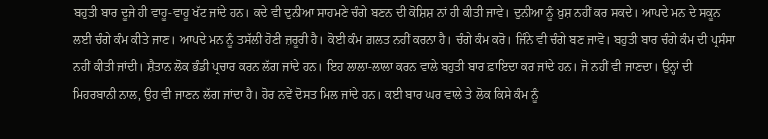ਬਹੁਤੀ ਬਾਰ ਦੂਜੇ ਹੀ ਵਾਹੂ-ਵਾਹੂ ਖੱਟ ਜਾਂਦੇ ਹਨ। ਕਦੇ ਵੀ ਦੁਨੀਆ ਸਾਹਮਣੇ ਚੰਗੇ ਬਣਨ ਦੀ ਕੋਸ਼ਿਸ਼ ਨਾਂ ਹੀ ਕੀਤੀ ਜਾਵੇ। ਦੁਨੀਆ ਨੂੰ ਖ਼ੁਸ਼ ਨਹੀਂ ਕਰ ਸਕਦੇ। ਆਪਦੇ ਮਨ ਦੇ ਸਕੂਨ ਲਈ ਚੰਗੇ ਕੰਮ ਕੀਤੇ ਜਾਣ। ਆਪਦੇ ਮਨ ਨੂੰ ਤਸੱਲੀ ਹੋਣੀ ਜ਼ਰੂਰੀ ਹੈ। ਕੋਈ ਕੰਮ ਗ਼ਲਤ ਨਹੀਂ ਕਰਨਾ ਹੈ। ਚੰਗੇ ਕੰਮ ਕਰੋ। ਜਿੰਨੇ ਵੀ ਚੰਗੇ ਬਣ ਜਾਵੋ। ਬਹੁਤੀ ਬਾਰ ਚੰਗੇ ਕੰਮ ਦੀ ਪ੍ਰਸੰਸਾ ਨਹੀਂ ਕੀਤੀ ਜਾਂਦੀ। ਸ਼ੈਤਾਨ ਲੋਕ ਭੰਡੀ ਪ੍ਰਚਾਰ ਕਰਨ ਲੱਗ ਜਾਂਦੇ ਹਨ। ਇਹ ਲਾਲਾ-ਲਾਲਾ ਕਰਨ ਵਾਲੇ ਬਹੁਤੀ ਬਾਰ ਫ਼ਾਇਦਾ ਕਰ ਜਾਂਦੇ ਹਨ। ਜੋ ਨਹੀਂ ਵੀ ਜਾਣਦਾ। ਉਨ੍ਹਾਂ ਦੀ ਮਿਹਰਬਾਨੀ ਨਾਲ, ਉਹ ਵੀ ਜਾਣਨ ਲੱਗ ਜਾਂਦਾ ਹੈ। ਹੋਰ ਨਵੇਂ ਦੋਸਤ ਮਿਲ ਜਾਂਦੇ ਹਨ। ਕਈ ਬਾਰ ਘਰ ਵਾਲੇ ਤੇ ਲੋਕ ਕਿਸੇ ਕੰਮ ਨੂੰ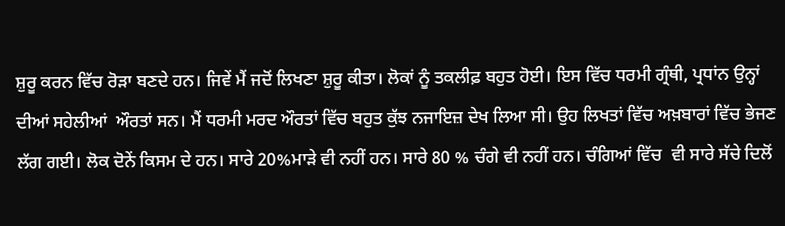ਸ਼ੁਰੂ ਕਰਨ ਵਿੱਚ ਰੋੜਾ ਬਣਦੇ ਹਨ। ਜਿਵੇਂ ਮੈਂ ਜਦੋਂ ਲਿਖਣਾ ਸ਼ੁਰੂ ਕੀਤਾ। ਲੋਕਾਂ ਨੂੰ ਤਕਲੀਫ਼ ਬਹੁਤ ਹੋਈ। ਇਸ ਵਿੱਚ ਧਰਮੀ ਗ੍ਰੰਥੀ, ਪ੍ਰਧਾਂਨ ਉਨ੍ਹਾਂ ਦੀਆਂ ਸਹੇਲੀਆਂ  ਔਰਤਾਂ ਸਨ। ਮੈਂ ਧਰਮੀ ਮਰਦ ਔਰਤਾਂ ਵਿੱਚ ਬਹੁਤ ਕੁੱਝ ਨਜਾਇਜ਼ ਦੇਖ ਲਿਆ ਸੀ। ਉਹ ਲਿਖਤਾਂ ਵਿੱਚ ਅਖ਼ਬਾਰਾਂ ਵਿੱਚ ਭੇਜਣ ਲੱਗ ਗਈ। ਲੋਕ ਦੋਨੇਂ ਕਿਸਮ ਦੇ ਹਨ। ਸਾਰੇ 20%ਮਾੜੇ ਵੀ ਨਹੀਂ ਹਨ। ਸਾਰੇ 80 % ਚੰਗੇ ਵੀ ਨਹੀਂ ਹਨ। ਚੰਗਿਆਂ ਵਿੱਚ  ਵੀ ਸਾਰੇ ਸੱਚੇ ਦਿਲੋਂ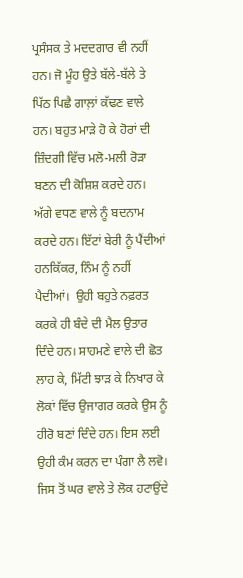ਪ੍ਰਸੰਸਕ ਤੇ ਮਦਦਗਾਰ ਵੀ ਨਹੀਂ ਹਨ। ਜੋ ਮੂੰਹ ਉਤੇ ਬੱਲੇ-ਬੱਲੇ ਤੇ ਪਿੱਠ ਪਿਛੈ ਗਾਲ਼ਾਂ ਕੱਢਣ ਵਾਲੇ ਹਨ। ਬਹੁਤ ਮਾੜੇ ਹੋ ਕੇ ਹੋਰਾਂ ਦੀ ਜ਼ਿੰਦਗੀ ਵਿੱਚ ਮਲੋ-ਮਲੀ ਰੋੜਾ ਬਣਨ ਦੀ ਕੋਸ਼ਿਸ਼ ਕਰਦੇ ਹਨ। ਅੱਗੇ ਵਧਣ ਵਾਲੇ ਨੂੰ ਬਦਨਾਮ ਕਰਦੇ ਹਨ। ਇੱਟਾਂ ਬੇਰੀ ਨੂੰ ਪੈਂਦੀਆਂ ਹਨਕਿੱਕਰ, ਨਿੰਮ ਨੂੰ ਨਹੀਂ ਪੈਦੀਆਂ।  ਉਹੀ ਬਹੁਤੇ ਨਫ਼ਰਤ ਕਰਕੇ ਹੀ ਬੰਦੇ ਦੀ ਮੈਲ ਉਤਾਰ ਦਿੰਦੇ ਹਨ। ਸਾਹਮਣੇ ਵਾਲੇ ਦੀ ਛੋਤ ਲਾਹ ਕੇ, ਮਿੱਟੀ ਝਾੜ ਕੇ ਨਿਖਾਰ ਕੇ ਲੋਕਾਂ ਵਿੱਚ ਉਜਾਗਰ ਕਰਕੇ ਉਸ ਨੂੰ ਹੀਰੋ ਬਣਾਂ ਦਿੰਦੇ ਹਨ। ਇਸ ਲਈ ਉਹੀ ਕੰਮ ਕਰਨ ਦਾ ਪੰਗਾ ਲੈ ਲਵੋ। ਜਿਸ ਤੋਂ ਘਰ ਵਾਲੇ ਤੇ ਲੋਕ ਹਟਾਉਂਦੇ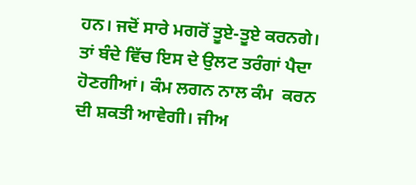ਹਨ। ਜਦੋਂ ਸਾਰੇ ਮਗਰੋਂ ਤੂਏ-ਤੂਏ ਕਰਨਗੇ। ਤਾਂ ਬੰਦੇ ਵਿੱਚ ਇਸ ਦੇ ਉਲਟ ਤਰੰਗਾਂ ਪੈਦਾ ਹੋਣਗੀਆਂ। ਕੰਮ ਲਗਨ ਨਾਲ ਕੰਮ  ਕਰਨ ਦੀ ਸ਼ਕਤੀ ਆਵੇਗੀ। ਜੀਅ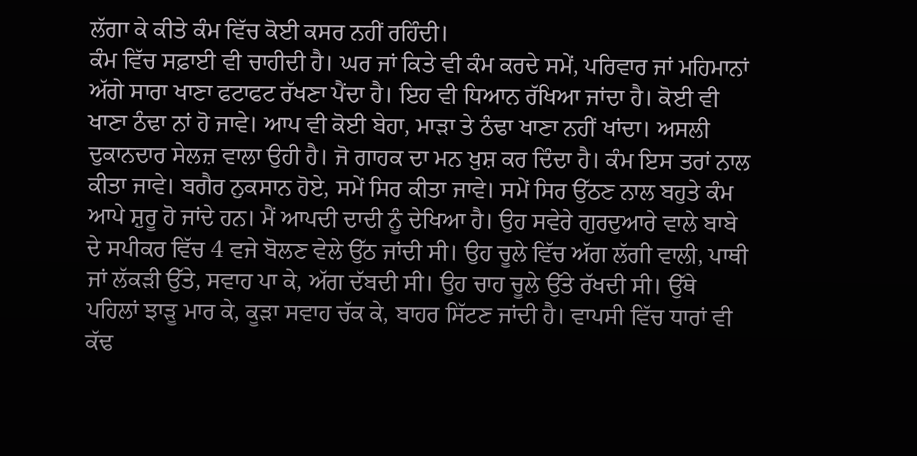ਲੱਗਾ ਕੇ ਕੀਤੇ ਕੰਮ ਵਿੱਚ ਕੋਈ ਕਸਰ ਨਹੀਂ ਰਹਿੰਦੀ।
ਕੰਮ ਵਿੱਚ ਸਫ਼ਾਈ ਵੀ ਚਾਹੀਦੀ ਹੈ। ਘਰ ਜਾਂ ਕਿਤੇ ਵੀ ਕੰਮ ਕਰਦੇ ਸਮੇਂ, ਪਰਿਵਾਰ ਜਾਂ ਮਹਿਮਾਨਾਂ ਅੱਗੇ ਸਾਰਾ ਖਾਣਾ ਫਟਾਫਟ ਰੱਖਣਾ ਪੈਂਦਾ ਹੈ। ਇਹ ਵੀ ਧਿਆਨ ਰੱਖਿਆ ਜਾਂਦਾ ਹੈ। ਕੋਈ ਵੀ ਖਾਣਾ ਠੰਢਾ ਨਾਂ ਹੋ ਜਾਵੇ। ਆਪ ਵੀ ਕੋਈ ਬੇਹਾ, ਮਾੜਾ ਤੇ ਠੰਢਾ ਖਾਣਾ ਨਹੀਂ ਖਾਂਦਾ। ਅਸਲੀ ਦੁਕਾਨਦਾਰ ਸੇਲਜ਼ ਵਾਲਾ ਉਹੀ ਹੈ। ਜੋ ਗਾਹਕ ਦਾ ਮਨ ਖ਼ੁਸ਼ ਕਰ ਦਿੰਦਾ ਹੈ। ਕੰਮ ਇਸ ਤਰਾਂ ਨਾਲ ਕੀਤਾ ਜਾਵੇ। ਬਗੈਰ ਨੁਕਸਾਨ ਹੋਏ, ਸਮੇਂ ਸਿਰ ਕੀਤਾ ਜਾਵੇ। ਸਮੇਂ ਸਿਰ ਉੱਠਣ ਨਾਲ ਬਹੁਤੇ ਕੰਮ ਆਪੇ ਸ਼ੁਰੂ ਹੋ ਜਾਂਦੇ ਹਨ। ਮੈਂ ਆਪਦੀ ਦਾਦੀ ਨੂੰ ਦੇਖਿਆ ਹੈ। ਉਹ ਸਵੇਰੇ ਗੁਰਦੁਆਰੇ ਵਾਲੇ ਬਾਬੇ ਦੇ ਸਪੀਕਰ ਵਿੱਚ 4 ਵਜੇ ਬੋਲਣ ਵੇਲੇ ਉੱਠ ਜਾਂਦੀ ਸੀ। ਉਹ ਚੂਲੇ ਵਿੱਚ ਅੱਗ ਲੱਗੀ ਵਾਲੀ, ਪਾਥੀ ਜਾਂ ਲੱਕੜੀ ਉੱਤੇ, ਸਵਾਹ ਪਾ ਕੇ, ਅੱਗ ਦੱਬਦੀ ਸੀ। ਉਹ ਚਾਹ ਚੂਲੇ ਉੱਤੇ ਰੱਖਦੀ ਸੀ। ਉੱਥੇ ਪਹਿਲਾਂ ਝਾੜੂ ਮਾਰ ਕੇ, ਕੂੜਾ ਸਵਾਹ ਚੱਕ ਕੇ, ਬਾਹਰ ਸਿੱਟਣ ਜਾਂਦੀ ਹੈ। ਵਾਪਸੀ ਵਿੱਚ ਧਾਰਾਂ ਵੀ ਕੱਢ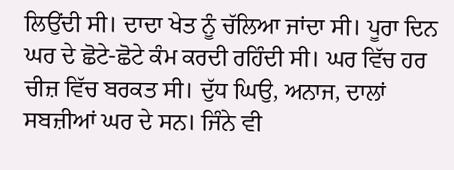ਲਿਉਂਦੀ ਸੀ। ਦਾਦਾ ਖੇਤ ਨੂੰ ਚੱਲਿਆ ਜਾਂਦਾ ਸੀ। ਪੂਰਾ ਦਿਨ ਘਰ ਦੇ ਛੋਟੇ-ਛੋਟੇ ਕੰਮ ਕਰਦੀ ਰਹਿੰਦੀ ਸੀ। ਘਰ ਵਿੱਚ ਹਰ ਚੀਜ਼ ਵਿੱਚ ਬਰਕਤ ਸੀ। ਦੁੱਧ ਘਿਉ, ਅਨਾਜ, ਦਾਲਾਂ ਸਬਜ਼ੀਆਂ ਘਰ ਦੇ ਸਨ। ਜਿੰਨੇ ਵੀ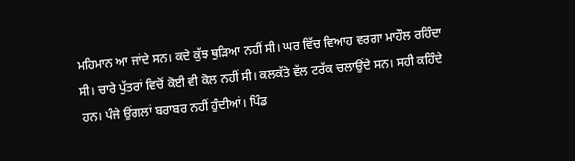ਮਹਿਮਾਨ ਆ ਜਾਂਦੇ ਸਨ। ਕਦੇ ਕੁੱਝ ਥੁੜਿਆ ਨਹੀਂ ਸੀ। ਘਰ ਵਿੱਚ ਵਿਆਹ ਵਰਗਾ ਮਾਹੌਲ ਰਹਿੰਦਾ ਸੀ। ਚਾਰੇ ਪੁੱਤਰਾਂ ਵਿਚੋਂ ਕੋਈ ਵੀ ਕੋਲ ਨਹੀਂ ਸੀ। ਕਲਕੱਤੇ ਵੱਲ ਟਰੱਕ ਚਲਾਉਂਦੇ ਸਨ। ਸਹੀ ਕਹਿੰਦੇ ਹਨ। ਪੰਜੇ ਉਂਗਲਾਂ ਬਰਾਬਰ ਨਹੀਂ ਹੁੰਦੀਆਂ। ਪਿੰਡ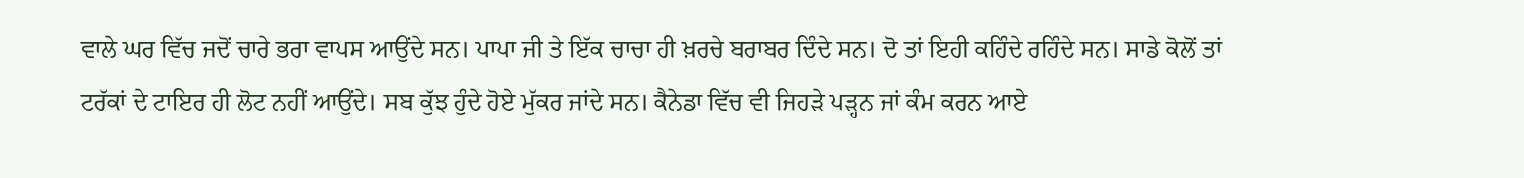ਵਾਲੇ ਘਰ ਵਿੱਚ ਜਦੋਂ ਚਾਰੇ ਭਰਾ ਵਾਪਸ ਆਉਂਦੇ ਸਨ। ਪਾਪਾ ਜੀ ਤੇ ਇੱਕ ਚਾਚਾ ਹੀ ਖ਼ਰਚੇ ਬਰਾਬਰ ਦਿੰਦੇ ਸਨ। ਦੋ ਤਾਂ ਇਹੀ ਕਹਿੰਦੇ ਰਹਿੰਦੇ ਸਨ। ਸਾਡੇ ਕੋਲੋਂ ਤਾਂ ਟਰੱਕਾਂ ਦੇ ਟਾਇਰ ਹੀ ਲੋਟ ਨਹੀਂ ਆਉਂਦੇ। ਸਬ ਕੁੱਝ ਹੁੰਦੇ ਹੋਏ ਮੁੱਕਰ ਜਾਂਦੇ ਸਨ। ਕੈਨੇਡਾ ਵਿੱਚ ਵੀ ਜਿਹੜੇ ਪੜ੍ਹਨ ਜਾਂ ਕੰਮ ਕਰਨ ਆਏ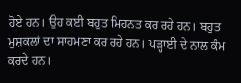ਹੋਏ ਹਨ। ਉਹ ਕਈ ਬਹੁਤ ਮਿਹਨਤ ਕਰ ਰਹੇ ਹਨ। ਬਹੁਤ ਮੁਸ਼ਕਲਾਂ ਦਾ ਸਾਹਮਣਾ ਕਰ ਰਹੇ ਹਨ। ਪੜ੍ਹਾਈ ਦੇ ਨਾਲ ਕੰਮ ਕਰਦੇ ਹਨ।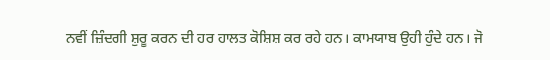ਨਵੀਂ ਜ਼ਿੰਦਗੀ ਸ਼ੁਰੂ ਕਰਨ ਦੀ ਹਰ ਹਾਲਤ ਕੋਸ਼ਿਸ਼ ਕਰ ਰਹੇ ਹਨ। ਕਾਮਯਾਬ ਉਹੀ ਹੁੰਦੇ ਹਨ। ਜੋ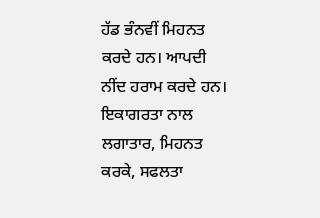ਹੱਡ ਭੰਨਵੀਂ ਮਿਹਨਤ ਕਰਦੇ ਹਨ। ਆਪਦੀ ਨੀਂਦ ਹਰਾਮ ਕਰਦੇ ਹਨ। ਇਕਾਗਰਤਾ ਨਾਲ ਲਗਾਤਾਰ, ਮਿਹਨਤ ਕਰਕੇ, ਸਫਲਤਾ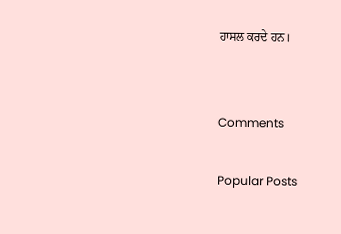ਹਾਸਲ ਕਰਦੇ ਹਨ।


Comments

Popular Posts